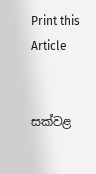Print this Article


සක්වළ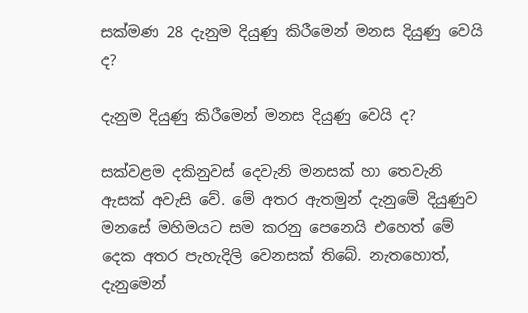සක්මණ 28 දැනුම දියුණු කිරීමෙන් මනස දියුණු වෙයි ද?

දැනුම දියුණු කිරීමෙන් මනස දියුණු වෙයි ද?

සක්වළම දකිනුවස් දෙවැනි මනසක් හා තෙවැනි ඇසක් අවැසි වේ. මේ අතර ඇතමුන් දැනුමේ දියුණුව මනසේ මහිමයට සම කරනු පෙනෙයි එහෙත් මේ දෙක අතර පැහැදිලි වෙනසක් තිබේ. නැතහොත්, දැනුමෙන්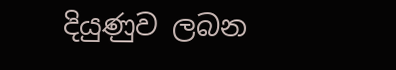දියුණුව ලබන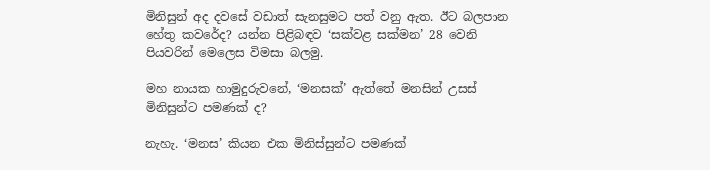මිනිසුන් අද දවසේ වඩාත් සැනසුමට පත් වනු ඇත. ඊට බලපාන හේතු කවරේද? යන්න පිළිබඳව ‘සක්වළ සක්මන’ 28 වෙනි පියවරින් මෙලෙස විමසා බලමු.

මහ නායක හාමුදුරුවනේ, ‘මනසක්’ ඇත්තේ මනසින් උසස් මිනිසුන්ට පමණක් ද?

නැහැ. ‘මනස’ කියන එක මිනිස්සුන්ට පමණක්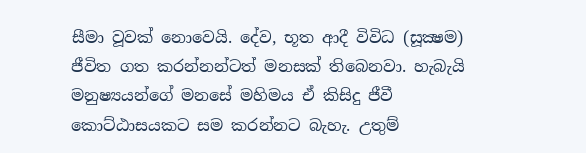සීමා වූවක් නොවෙයි. දේව, භූත ආදී විවිධ (සූක්‍ෂම) ජීවිත ගත කරන්නන්ටත් මනසක් තිබෙනවා. හැබැයි මනුෂ්‍යයන්ගේ මනසේ මහිමය ඒ කිසිදු ජීවී කොට්ඨාසයකට සම කරන්නට බැහැ. උතුම්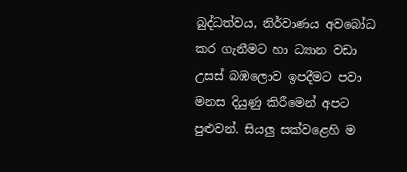බුද්ධත්වය, නිර්වාණය අවබෝධ කර ගැනීමට හා ධ්‍යාන වඩා උසස් බඹලොව ඉපදීමට පවා මනස දියුණු කිරීමෙන් අපට පුළුවන්. සියලු සක්වළෙහි ම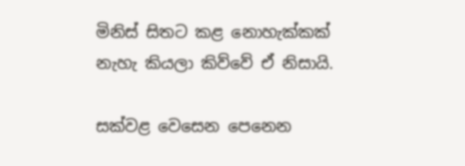මිනිස් සිතට කළ නොහැක්කක් නැහැ කියලා කිව්වේ ඒ නිසායි.

සක්වළ වෙසෙන පෙනෙන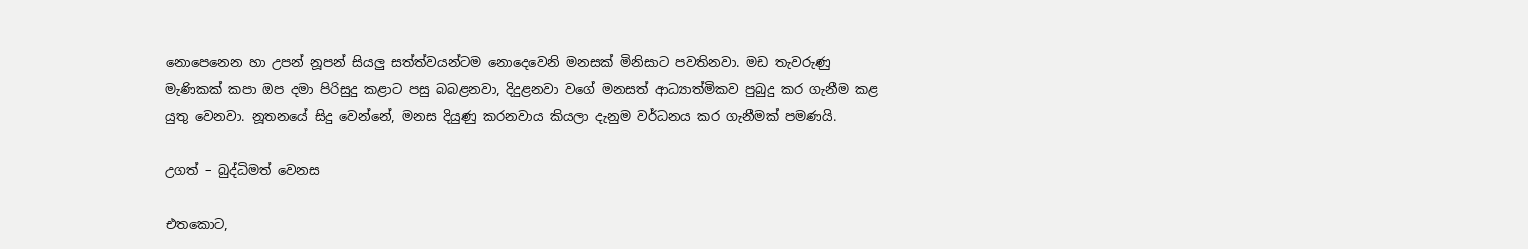නොපෙනෙන හා උපන් නූපන් සියලු සත්ත්වයන්ටම නොදෙවෙනි මනසක් මිනිසාට පවතිනවා. මඩ තැවරුණු මැණිකක් කපා ඔප දමා පිරිසුදු කළාට පසු බබළනවා, දිදුළනවා වගේ මනසත් ආධ්‍යාත්මිකව පුබුදු කර ගැනීම කළ යුතු වෙනවා. නූතනයේ සිදු වෙන්නේ, මනස දියුණු කරනවාය කියලා දැනුම වර්ධනය කර ගැනීමක් පමණයි.

උගත් – බුද්ධිමත් වෙනස

එතකොට,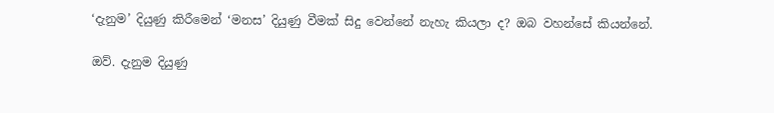‘දැනුම’ දියුණු කිරීමෙන් ‘මනස’ දියුණු වීමක් සිදු වෙන්නේ නැහැ කියලා ද? ඔබ වහන්සේ කියන්නේ.

ඔව්. දැනුම දියුණු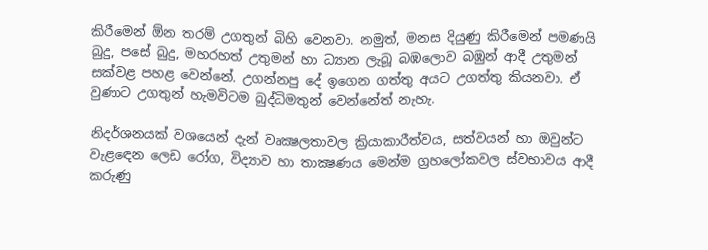කිරීමෙන් ඕන තරම් උගතුන් බිහි වෙනවා. නමුත්, මනස දියුණු කිරීමෙන් පමණයි බුදු, පසේ බුදු, මහරහත් උතුමන් හා ධ්‍යාන ලැබූ බඹලොව බඹුන් ආදී උතුමන් සක්වළ පහළ වෙන්නේ. උගන්නපු දේ ඉගෙන ගත්තු අයට උගත්තු කියනවා. ඒ වුණාට උගතුන් හැමවිටම බුද්ධිමතුන් වෙන්නේත් නැහැ.

නිදර්ශනයක් වශයෙන් දැන් වෘක්‍ෂලතාවල ක්‍රියාකාරීත්වය, සත්වයන් හා ඔවුන්ට වැළඳෙන ලෙඩ රෝග, විද්‍යාව හා තාක්‍ෂණය මෙන්ම ග්‍රහලෝකවල ස්වභාවය ආදී කරුණු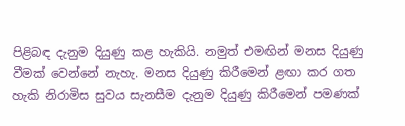පිළිබඳ දැනුම දියුණු කළ හැකියි. නමුත් එමඟින් මනස දියුණු වීමක් වෙන්නේ නැහැ. මනස දියුණු කිරීමෙන් ළඟා කර ගත හැකි නිරාමිස සුවය සැනසීම දැනුම දියුණු කිරීමෙන් පමණක්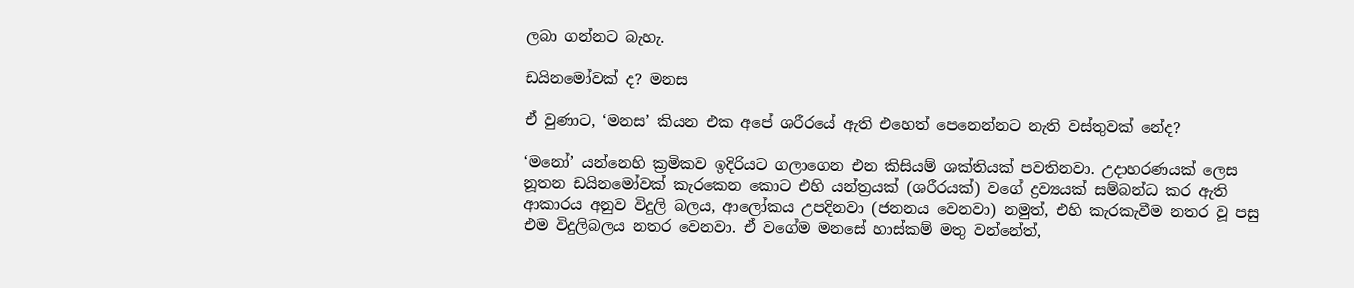ලබා ගන්නට බැහැ.

ඩයිනමෝවක් ද? මනස

ඒ වුණාට, ‘මනස’ කියන එක අපේ ශරීරයේ ඇති එහෙත් පෙනෙන්නට නැති වස්තුවක් නේද?

‘මනෝ’ යන්නෙහි ක්‍රමිකව ඉදිරියට ගලාගෙන එන කිසියම් ශක්තියක් පවතිනවා. උදාහරණයක් ලෙස නූතන ඩයිනමෝවක් කැරකෙන කොට එහි යන්ත්‍රයක් (ශරීරයක්) වගේ ද්‍රව්‍යයක් සම්බන්ධ කර ඇති ආකාරය අනුව විදුලි බලය, ආලෝකය උපදිනවා (ජනනය වෙනවා) නමුත්, එහි කැරකැවීම නතර වූ පසු එම විදුලිබලය නතර වෙනවා. ඒ වගේම මනසේ හාස්කම් මතු වන්නේත්,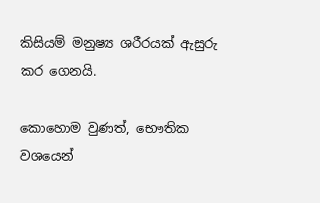කිසියම් මනුෂ්‍ය ශරීරයක් ඇසුරු කර ගෙනයි.

කොහොම වුණත්, භෞතික වශයෙන්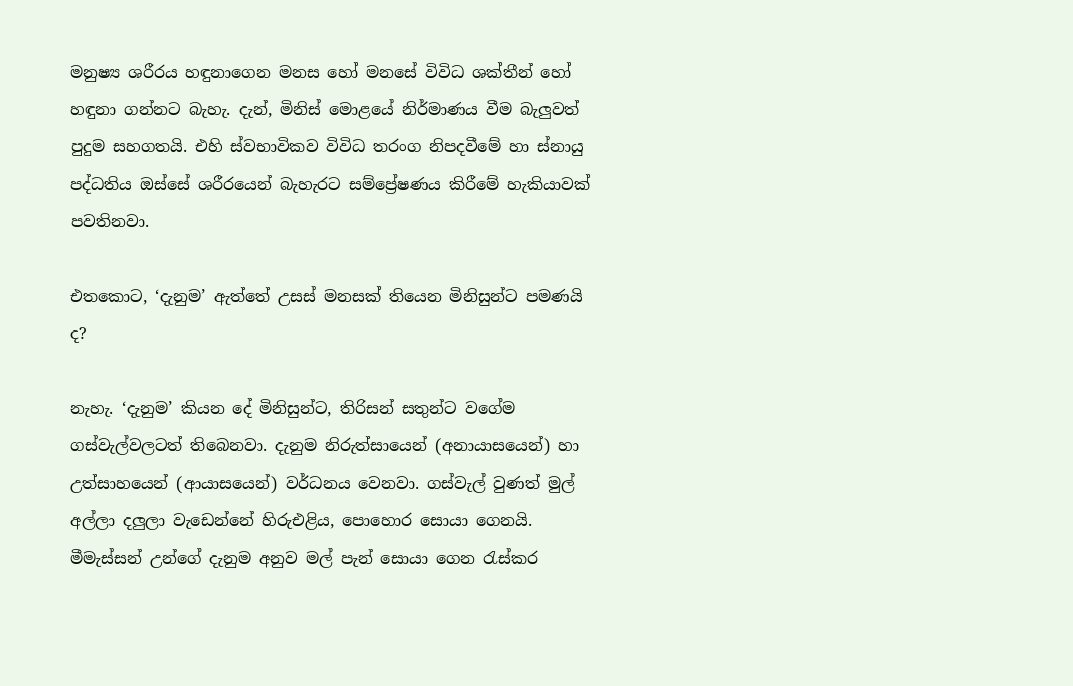මනුෂ්‍ය ශරීරය හඳුනාගෙන මනස හෝ මනසේ විවිධ ශක්තීන් හෝ හඳුනා ගන්නට බැහැ. දැන්, මිනිස් මොළයේ නිර්මාණය වීම බැලුවත් පුදුම සහගතයි. එහි ස්වභාවිකව විවිධ තරංග නිපදවීමේ හා ස්නායු පද්ධතිය ඔස්සේ ශරීරයෙන් බැහැරට සම්ප්‍රේෂණය කිරීමේ හැකියාවක් පවතිනවා.

එතකොට, ‘දැනුම’ ඇත්තේ උසස් මනසක් තියෙන මිනිසුන්ට පමණයි ද?

නැහැ. ‘දැනුම’ කියන දේ මිනිසුන්ට, තිරිසන් සතුන්ට වගේම ගස්වැල්වලටත් තිබෙනවා. දැනුම නිරුත්සායෙන් (අනායාසයෙන්) හා උත්සාහයෙන් (ආයාසයෙන්) වර්ධනය වෙනවා. ගස්වැල් වුණත් මුල් අල්ලා දලුලා වැඩෙන්නේ හිරුඑළිය, පොහොර සොයා ගෙනයි. මීමැස්සන් උන්ගේ දැනුම අනුව මල් පැන් සොයා ගෙන රැස්කර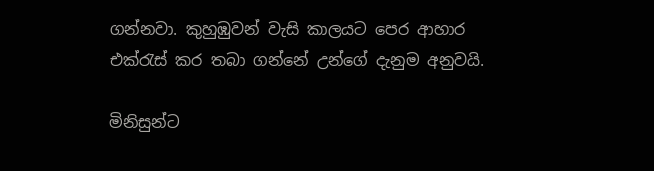ගන්නවා. කුහුඹුවන් වැසි කාලයට පෙර ආහාර එක්රැස් කර තබා ගන්නේ උන්ගේ දැනුම අනුවයි.

මිනිසුන්ට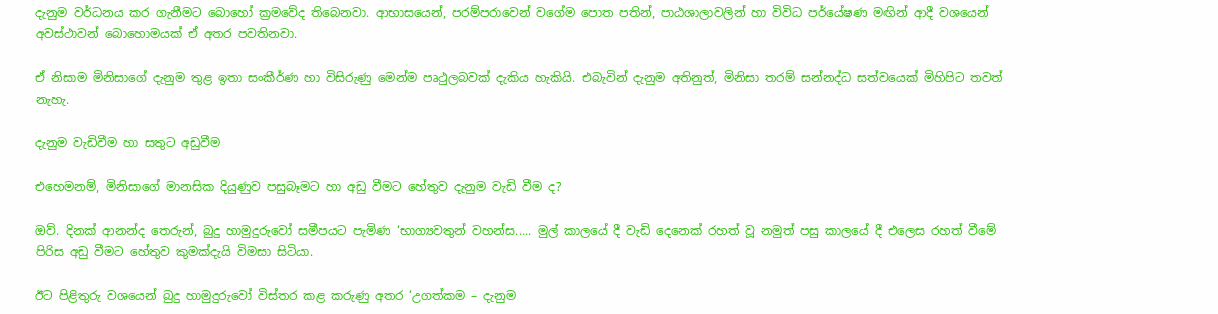දැනුම වර්ධනය කර ගැනීමට බොහෝ ක්‍රමවේද තිබෙනවා. ආභාසයෙන්, පරම්පරාවෙන් වගේම පොත පතින්, පාඨශාලාවලින් හා විවිධ පර්යේෂණ මඟින් ආදී වශයෙන් අවස්ථාවන් බොහොමයක් ඒ අතර පවතිනවා.

ඒ නිසාම මිනිසාගේ දැනුම තුළ ඉතා සංකීර්ණ හා විසිරුණු මෙන්ම පෘථුලබවක් දැකිය හැකියි. එබැවින් දැනුම අතිනුත්, මිනිසා තරම් සන්නද්ධ සත්වයෙක් මිහිපිට තවත් නැහැ.

දැනුම වැඩිවීම හා සතුට අඩුවීම

එහෙමනම්, මිනිසාගේ මානසික දියුණුව පසුබෑමට හා අඩු වීමට හේතුව දැනුම වැඩි වීම ද?

ඔව්. දිනක් ආනන්ද තෙරුන්, බුදු හාමුදුරුවෝ සමීපයට පැමිණ ‘භාග්‍යවතුන් වහන්ස..... මුල් කාලයේ දී වැඩි දෙනෙක් රහත් වූ නමුත් පසු කාලයේ දී එලෙස රහත් වීමේ පිරිස අඩු වීමට හේතුව කුමක්දැයි විමසා සිටියා.

ඊට පිළිතුරු වශයෙන් බුදු හාමුදුරුවෝ විස්තර කළ කරුණු අතර ‘උගත්කම – දැනුම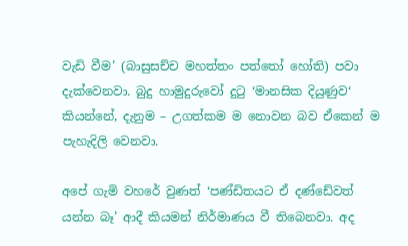වැඩි වීම’ (බාසුසච්ච මහත්තං පත්තෝ හෝති) පවා දැක්වෙනවා. බුදු හාමුදුරුවෝ දුටු ‘මානසික දියුණුව‘ කියන්නේ, දැනුම – උගත්කම ම නොවන බව ඒකෙන් ම පැහැදිලි වෙනවා.

අපේ ගැමි වහරේ වුණත් ‘පණ්ඩිතයට ඒ දණ්ඩේවත් යන්න බෑ’ ආදී කියමන් නිර්මාණය වී තිබෙනවා. අද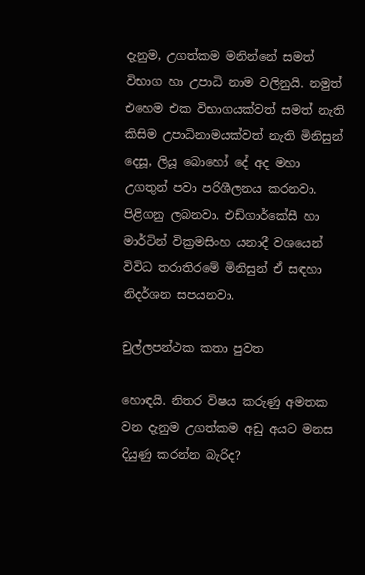දැනුම, උගත්කම මනින්නේ සමත් විභාග හා උපාධි නාම වලිනුයි. නමුත් එහෙම එක විභාගයක්වත් සමත් නැති කිසිම උපාධිනාමයක්වත් නැති මිනිසුන් දෙසූ, ලියූ බොහෝ දේ අද මහා උගතුන් පවා පරිශීලනය කරනවා. පිළිගනු ලබනවා. එඩ්ගාර්කේසී හා මාර්ටින් වික්‍රමසිංහ යනාදී වශයෙන් විවිධ තරාතිරමේ මිනිසුන් ඒ සඳහා නිදර්ශන සපයනවා.

චුල්ලපන්ථක කතා පුවත

හොඳයි. නිතර විෂය කරුණු අමතක වන දැනුම උගත්කම අඩු අයට මනස දියුණු කරන්න බැරිද?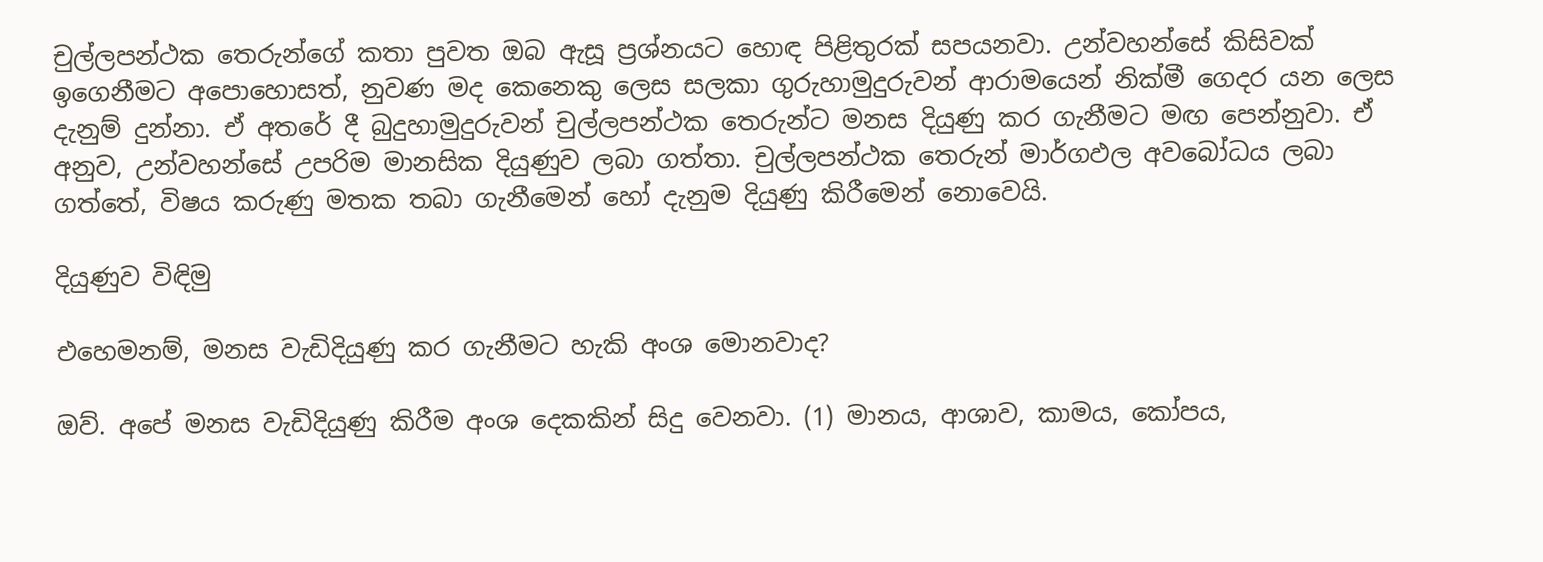චුල්ලපන්ථක තෙරුන්ගේ කතා පුවත ඔබ ඇසූ ප්‍රශ්නයට හොඳ පිළිතුරක් සපයනවා. උන්වහන්සේ කිසිවක් ඉගෙනීමට අපොහොසත්, නුවණ මද කෙනෙකු ලෙස සලකා ගුරුහාමුදුරුවන් ආරාමයෙන් නික්මී ගෙදර යන ලෙස දැනුම් දුන්නා. ඒ අතරේ දී බුදුහාමුදුරුවන් චුල්ලපන්ථක තෙරුන්ට මනස දියුණු කර ගැනීමට මඟ පෙන්නුවා. ඒ අනුව, උන්වහන්සේ උපරිම මානසික දියුණුව ලබා ගත්තා. චුල්ලපන්ථක තෙරුන් මාර්ගඵල අවබෝධය ලබා ගත්තේ, විෂය කරුණු මතක තබා ගැනීමෙන් හෝ දැනුම දියුණු කිරීමෙන් නොවෙයි.

දියුණුව විඳිමු

එහෙමනම්, මනස වැඩිදියුණු කර ගැනීමට හැකි අංශ මොනවාද?

ඔව්. අපේ මනස වැඩිදියුණු කිරීම අංශ දෙකකින් සිදු වෙනවා. (1) මානය, ආශාව, කාමය, කෝපය,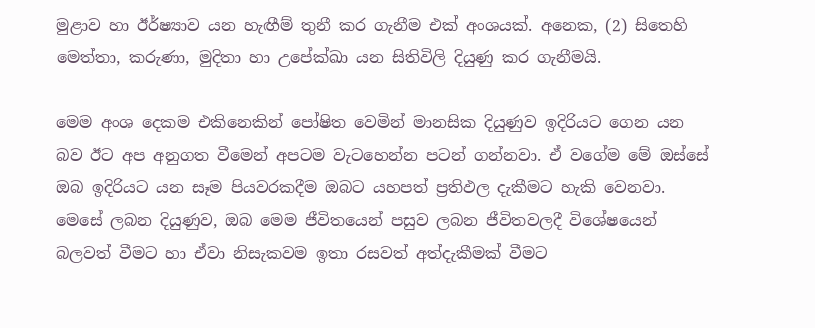මුළාව හා ඊර්ෂ්‍යාව යන හැඟීම් තුනී කර ගැනීම එක් අංශයක්. අනෙක, (2) සිතෙහි මෙත්තා, කරුණා, මුදිතා හා උපේක්‍ඛා යන සිතිවිලි දියුණු කර ගැනීමයි.

මෙම අංශ දෙකම එකිනෙකින් පෝෂිත වෙමින් මානසික දියුණුව ඉදිරියට ගෙන යන බව ඊට අප අනුගත වීමෙන් අපටම වැටහෙන්න පටන් ගන්නවා. ඒ වගේම මේ ඔස්සේ ඔබ ඉදිරියට යන සෑම පියවරකදීම ඔබට යහපත් ප්‍රතිඵල දැකීමට හැකි වෙනවා. මෙසේ ලබන දියුණුව, ඔබ මෙම ජීවිතයෙන් පසුව ලබන ජීවිතවලදී විශේෂයෙන් බලවත් වීමට හා ඒවා නිසැකවම ඉතා රසවත් අත්දැකීමක් වීමට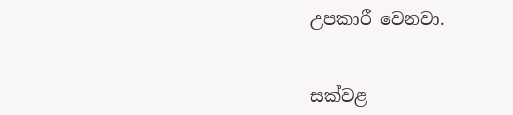උපකාරී වෙනවා.


සක්වළ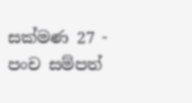සක්මණ 27 - පංච සම්පත්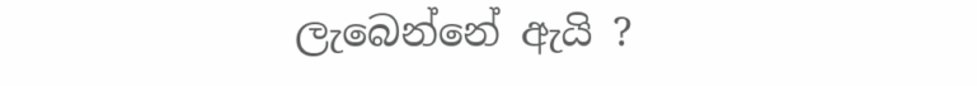ලැබෙන්නේ ඇයි ?